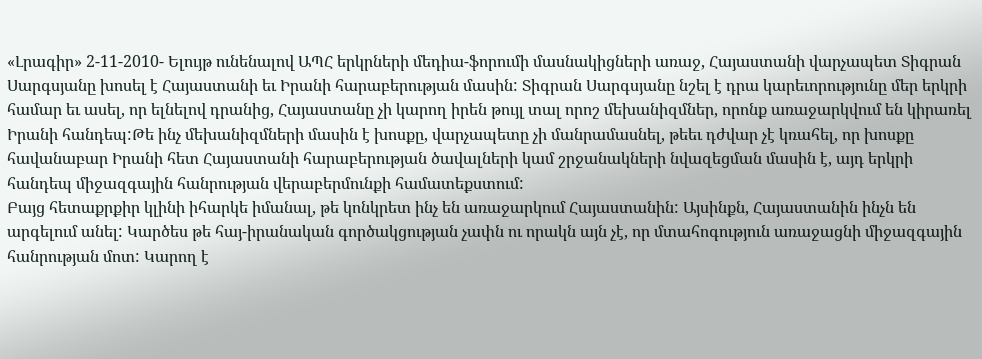«Լրագիր» 2-11-2010- Ելույթ ունենալով ԱՊՀ երկրների մեդիա-ֆորումի մասնակիցների առաջ, Հայաստանի վարչապետ Տիգրան Սարգսյանը խոսել է Հայաստանի եւ Իրանի հարաբերության մասին: Տիգրան Սարգսյանը նշել է դրա կարեւորությունը մեր երկրի համար եւ ասել, որ ելնելով դրանից, Հայաստանը չի կարող իրեն թույլ տալ որոշ մեխանիզմներ, որոնք առաջարկվում են կիրառել Իրանի հանդեպ:Թե ինչ մեխանիզմների մասին է խոսքը, վարչապետը չի մանրամասնել, թեեւ դժվար չէ կռահել, որ խոսքը հավանաբար Իրանի հետ Հայաստանի հարաբերության ծավալների կամ շրջանակների նվազեցման մասին է, այդ երկրի հանդեպ միջազգային հանրության վերաբերմունքի համատեքստում:
Բայց հետաքրքիր կլինի իհարկե իմանալ, թե կոնկրետ ինչ են առաջարկում Հայաստանին: Այսինքն, Հայաստանին ինչն են արգելում անել: Կարծես թե հայ-իրանական գործակցության չափն ու որակն այն չէ, որ մտահոգություն առաջացնի միջազգային հանրության մոտ: Կարող է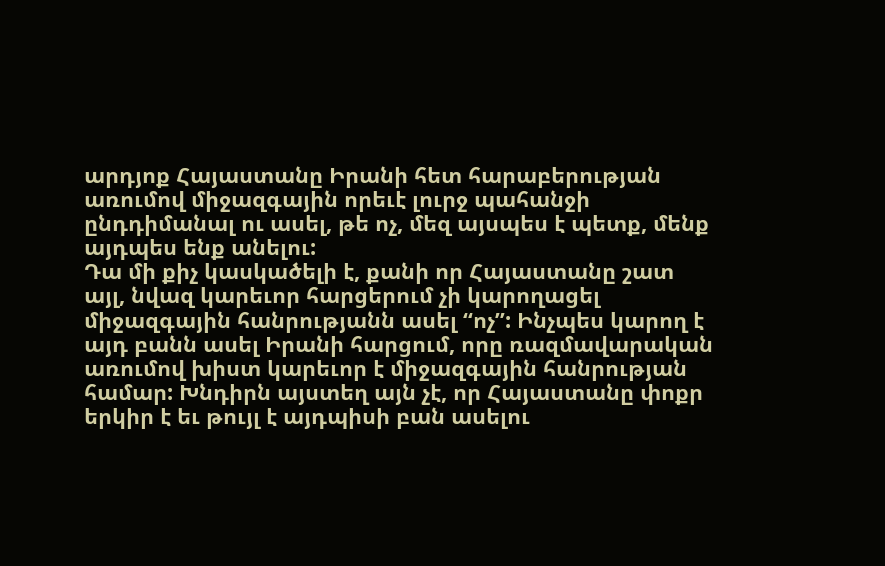արդյոք Հայաստանը Իրանի հետ հարաբերության առումով միջազգային որեւէ լուրջ պահանջի ընդդիմանալ ու ասել, թե ոչ, մեզ այսպես է պետք, մենք այդպես ենք անելու:
Դա մի քիչ կասկածելի է, քանի որ Հայաստանը շատ այլ, նվազ կարեւոր հարցերում չի կարողացել միջազգային հանրությանն ասել “ոչ”: Ինչպես կարող է այդ բանն ասել Իրանի հարցում, որը ռազմավարական առումով խիստ կարեւոր է միջազգային հանրության համար: Խնդիրն այստեղ այն չէ, որ Հայաստանը փոքր երկիր է եւ թույլ է այդպիսի բան ասելու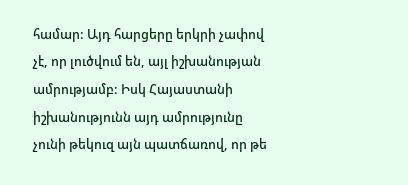համար: Այդ հարցերը երկրի չափով չէ, որ լուծվում են, այլ իշխանության ամրությամբ: Իսկ Հայաստանի իշխանությունն այդ ամրությունը չունի թեկուզ այն պատճառով, որ թե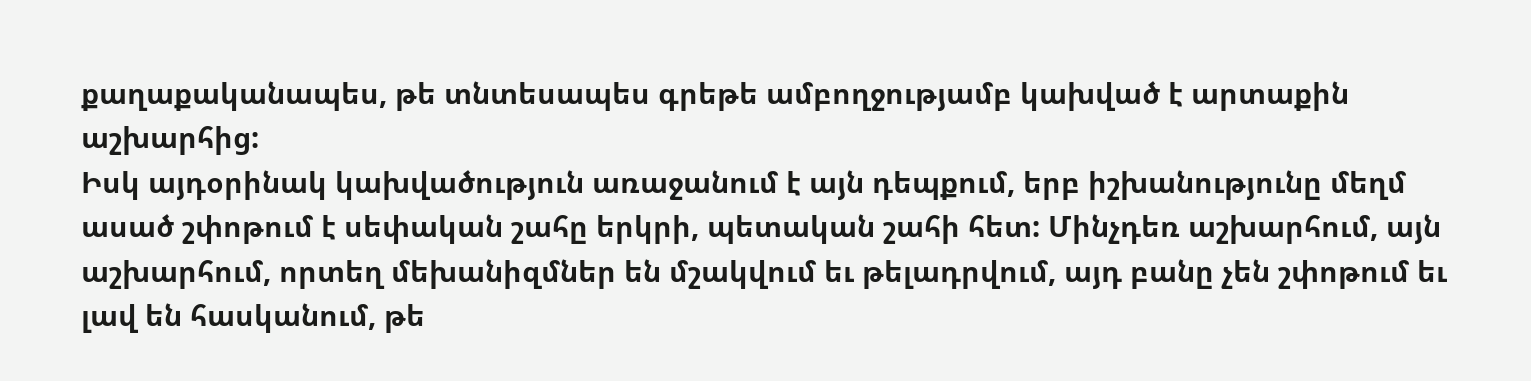քաղաքականապես, թե տնտեսապես գրեթե ամբողջությամբ կախված է արտաքին աշխարհից:
Իսկ այդօրինակ կախվածություն առաջանում է այն դեպքում, երբ իշխանությունը մեղմ ասած շփոթում է սեփական շահը երկրի, պետական շահի հետ: Մինչդեռ աշխարհում, այն աշխարհում, որտեղ մեխանիզմներ են մշակվում եւ թելադրվում, այդ բանը չեն շփոթում եւ լավ են հասկանում, թե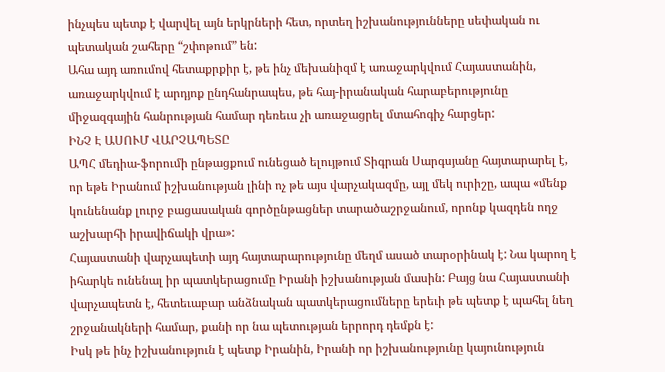ինչպես պետք է վարվել այն երկրների հետ, որտեղ իշխանությունները սեփական ու պետական շահերը “շփոթում” են:
Ահա այդ առումով հետաքրքիր է, թե ինչ մեխանիզմ է առաջարկվում Հայաստանին, առաջարկվում է արդյոք ընդհանրապես, թե հայ-իրանական հարաբերությունը միջազգային հանրության համար դեռեւս չի առաջացրել մտահոգիչ հարցեր:
ԻՆՉ Է ԱՍՈՒՄ ՎԱՐՉԱՊԵՏԸ
ԱՊՀ մեդիա-ֆորումի ընթացքում ունեցած ելույթում Տիգրան Սարգսյանը հայտարարել է, որ եթե Իրանում իշխանության լինի ոչ թե այս վարչակազմը, այլ մեկ ուրիշը, ապա «մենք կունենանք լուրջ բացասական գործընթացներ տարածաշրջանում, որոնք կազդեն ողջ աշխարհի իրավիճակի վրա»:
Հայաստանի վարչապետի այդ հայտարարությունը մեղմ ասած տարօրինակ է: Նա կարող է իհարկե ունենալ իր պատկերացումը Իրանի իշխանության մասին: Բայց նա Հայաստանի վարչապետն է, հետեւաբար անձնական պատկերացումները երեւի թե պետք է պահել նեղ շրջանակների համար, քանի որ նա պետության երրորդ դեմքն է:
Իսկ թե ինչ իշխանություն է պետք Իրանին, Իրանի որ իշխանությունը կայունություն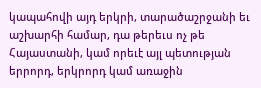կապահովի այդ երկրի, տարածաշրջանի եւ աշխարհի համար, դա թերեւս ոչ թե Հայաստանի, կամ որեւէ այլ պետության երրորդ, երկրորդ կամ առաջին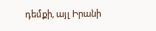դեմքի, այլ Իրանի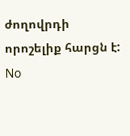ժողովրդի որոշելիք հարցն է:
No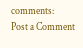comments:
Post a Comment